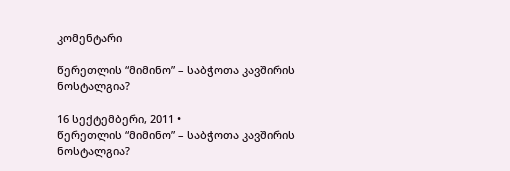კომენტარი

წერეთლის “მიმინო” – საბჭოთა კავშირის ნოსტალგია?

16 სექტემბერი, 2011 •
წერეთლის “მიმინო” – საბჭოთა კავშირის ნოსტალგია?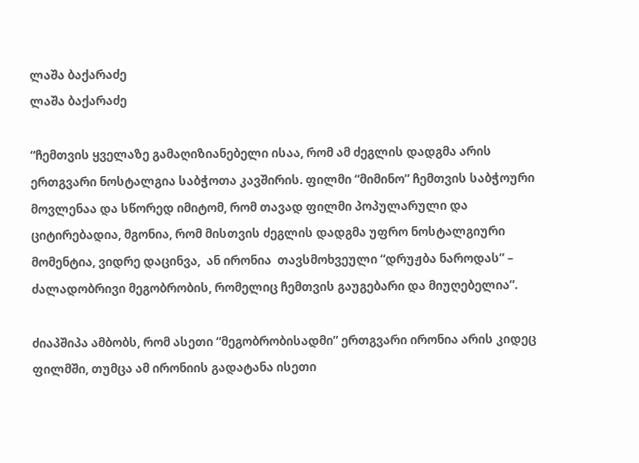ლაშა ბაქარაძე
ლაშა ბაქარაძე

“ჩემთვის ყველაზე გამაღიზიანებელი ისაა, რომ ამ ძეგლის დადგმა არის ერთგვარი ნოსტალგია საბჭოთა კავშირის. ფილმი “მიმინო” ჩემთვის საბჭოური მოვლენაა და სწორედ იმიტომ, რომ თავად ფილმი პოპულარული და ციტირებადია, მგონია, რომ მისთვის ძეგლის დადგმა უფრო ნოსტალგიური მომენტია, ვიდრე დაცინვა,  ან ირონია  თავსმოხვეული “დრუჟბა ნაროდას” – ძალადობრივი მეგობრობის, რომელიც ჩემთვის გაუგებარი და მიუღებელია”.

ძიაპშიპა ამბობს, რომ ასეთი “მეგობრობისადმი” ერთგვარი ირონია არის კიდეც ფილმში, თუმცა ამ ირონიის გადატანა ისეთი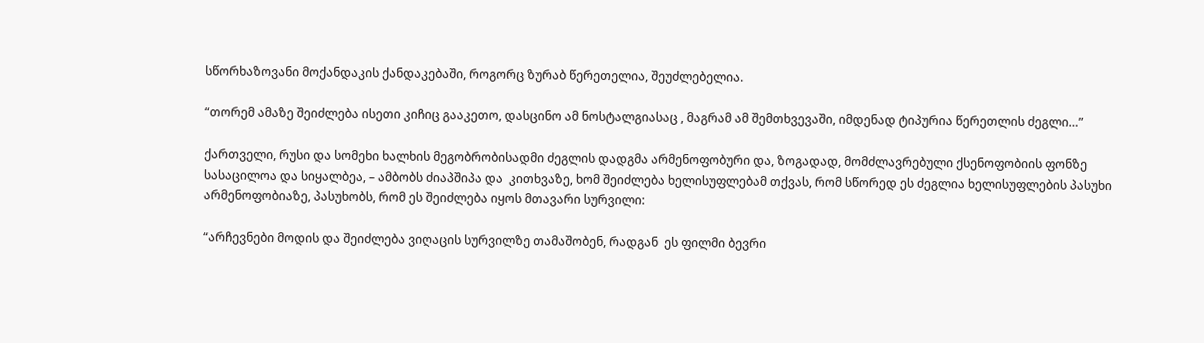სწორხაზოვანი მოქანდაკის ქანდაკებაში, როგორც ზურაბ წერეთელია, შეუძლებელია.

“თორემ ამაზე შეიძლება ისეთი კიჩიც გააკეთო, დასცინო ამ ნოსტალგიასაც , მაგრამ ამ შემთხვევაში, იმდენად ტიპურია წერეთლის ძეგლი…”

ქართველი, რუსი და სომეხი ხალხის მეგობრობისადმი ძეგლის დადგმა არმენოფობური და, ზოგადად, მომძლავრებული ქსენოფობიის ფონზე სასაცილოა და სიყალბეა, – ამბობს ძიაპშიპა და  კითხვაზე, ხომ შეიძლება ხელისუფლებამ თქვას, რომ სწორედ ეს ძეგლია ხელისუფლების პასუხი არმენოფობიაზე, პასუხობს, რომ ეს შეიძლება იყოს მთავარი სურვილი:

“არჩევნები მოდის და შეიძლება ვიღაცის სურვილზე თამაშობენ, რადგან  ეს ფილმი ბევრი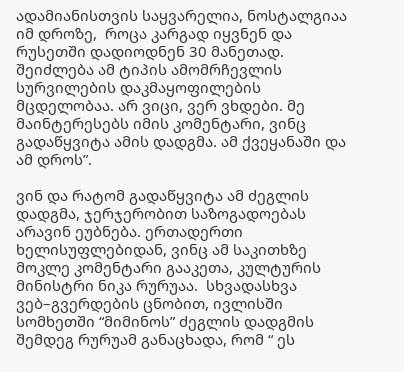ადამიანისთვის საყვარელია, ნოსტალგიაა იმ დროზე,  როცა კარგად იყვნენ და რუსეთში დადიოდნენ 30 მანეთად. შეიძლება ამ ტიპის ამომრჩევლის სურვილების დაკმაყოფილების მცდელობაა. არ ვიცი, ვერ ვხდები. მე მაინტერესებს იმის კომენტარი, ვინც გადაწყვიტა ამის დადგმა. ამ ქვეყანაში და ამ დროს”.

ვინ და რატომ გადაწყვიტა ამ ძეგლის დადგმა, ჯერჯერობით საზოგადოებას არავინ ეუბნება. ერთადერთი ხელისუფლებიდან, ვინც ამ საკითხზე მოკლე კომენტარი გააკეთა, კულტურის მინისტრი ნიკა რურუაა.  სხვადასხვა ვებ–გვერდების ცნობით, ივლისში სომხეთში “მიმინოს” ძეგლის დადგმის შემდეგ რურუამ განაცხადა, რომ “ ეს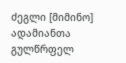ძეგლი [მიმინო] ადამიანთა გულწრფელ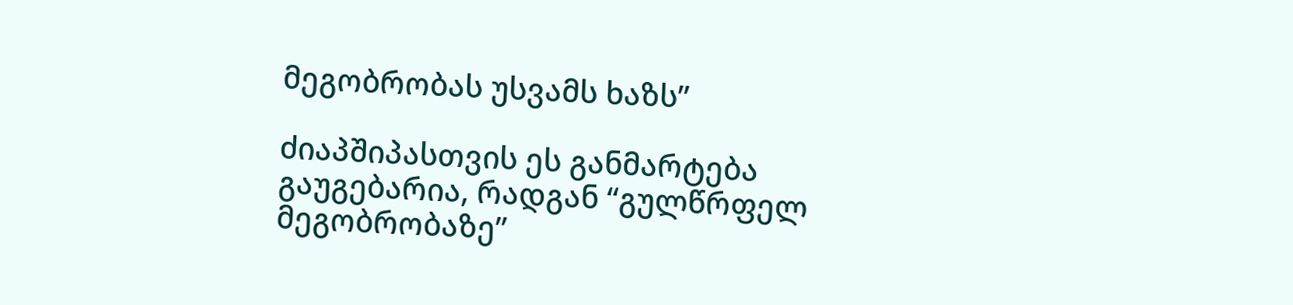მეგობრობას უსვამს ხაზს”

ძიაპშიპასთვის ეს განმარტება გაუგებარია, რადგან “გულწრფელ მეგობრობაზე”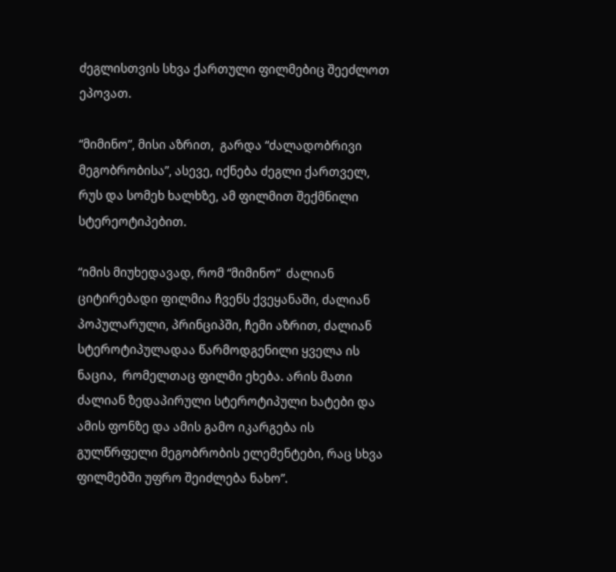ძეგლისთვის სხვა ქართული ფილმებიც შეეძლოთ ეპოვათ.

“მიმინო”, მისი აზრით,  გარდა “ძალადობრივი მეგობრობისა”, ასევე, იქნება ძეგლი ქართველ, რუს და სომეხ ხალხზე, ამ ფილმით შექმნილი სტერეოტიპებით.

“იმის მიუხედავად, რომ “მიმინო”  ძალიან ციტირებადი ფილმია ჩვენს ქვეყანაში, ძალიან პოპულარული, პრინციპში, ჩემი აზრით, ძალიან სტეროტიპულადაა წარმოდგენილი ყველა ის ნაცია,  რომელთაც ფილმი ეხება. არის მათი ძალიან ზედაპირული სტეროტიპული ხატები და ამის ფონზე და ამის გამო იკარგება ის გულწრფელი მეგობრობის ელემენტები, რაც სხვა ფილმებში უფრო შეიძლება ნახო”.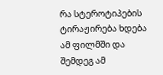რა სტეროტიპების ტირაჟირება ხდება ამ ფილმში და შემდეგ ამ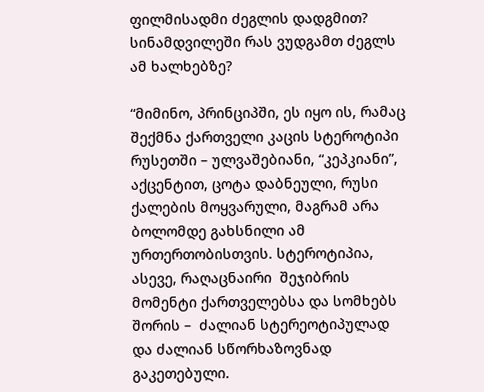ფილმისადმი ძეგლის დადგმით? სინამდვილეში რას ვუდგამთ ძეგლს ამ ხალხებზე?

“მიმინო, პრინციპში, ეს იყო ის, რამაც შექმნა ქართველი კაცის სტეროტიპი რუსეთში – ულვაშებიანი, “კეპკიანი”, აქცენტით, ცოტა დაბნეული, რუსი ქალების მოყვარული, მაგრამ არა ბოლომდე გახსნილი ამ ურთერთობისთვის. სტეროტიპია,  ასევე, რაღაცნაირი  შეჯიბრის მომენტი ქართველებსა და სომხებს შორის –  ძალიან სტერეოტიპულად და ძალიან სწორხაზოვნად გაკეთებული.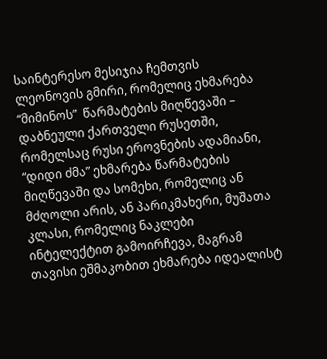საინტერესო მესიჯია ჩემთვის ლეონოვის გმირი, რომელიც ეხმარება “მიმინოს”  წარმატების მიღწევაში – დაბნეული ქართველი რუსეთში, რომელსაც რუსი ეროვნების ადამიანი, “დიდი ძმა” ეხმარება წარმატების მიღწევაში და სომეხი, რომელიც ან მძღოლი არის, ან პარიკმახერი, მუშათა კლასი, რომელიც ნაკლები ინტელექტით გამოირჩევა, მაგრამ თავისი ეშმაკობით ეხმარება იდეალისტ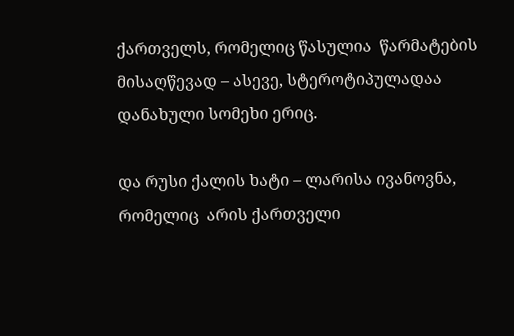ქართველს, რომელიც წასულია  წარმატების მისაღწევად – ასევე, სტეროტიპულადაა დანახული სომეხი ერიც.

და რუსი ქალის ხატი – ლარისა ივანოვნა, რომელიც  არის ქართველი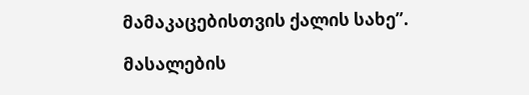მამაკაცებისთვის ქალის სახე”.

მასალების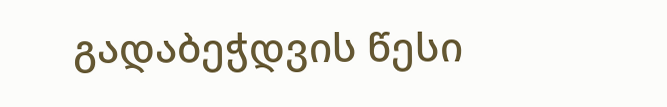გადაბეჭდვის წესი